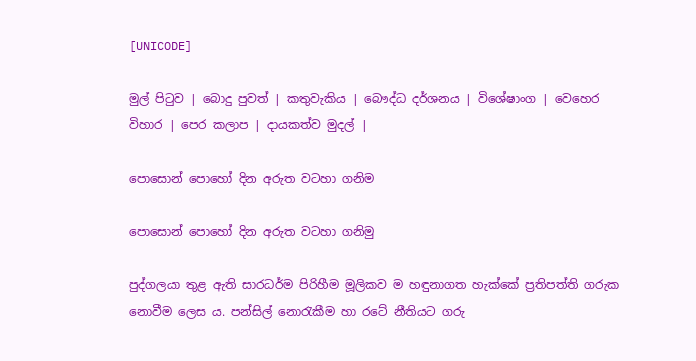[UNICODE]

මුල් පිටුව | බොදු පුවත් | කතුවැකිය | බෞද්ධ දර්ශනය | විශේෂාංග | වෙහෙර විහාර | පෙර කලාප | දායකත්ව මුදල් |

පොසොන් පොහෝ දින අරුත වටහා ගනිම

පොසොන් පොහෝ දින අරුත වටහා ගනිමු

පුද්ගලයා තුළ ඇති සාරධර්ම පිරිහීම මූලිකව ම හඳුනාගත හැක්කේ ප්‍රතිපත්ති ගරුක නොවීම ලෙස ය. පන්සිල් නොරැකීම හා රටේ නීතියට ගරු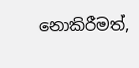නොකිරීමත්,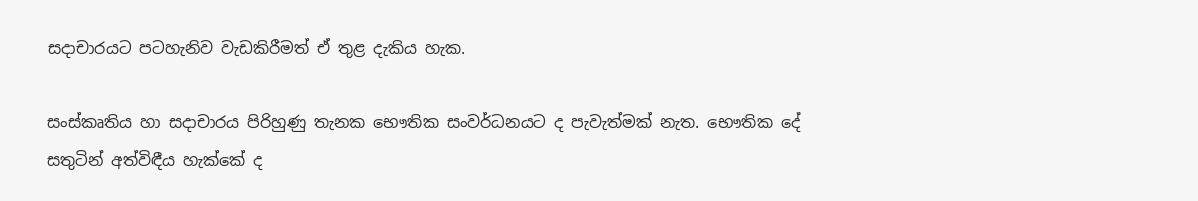සදාචාරයට පටහැනිව වැඩකිරීමත් ඒ තුළ දැකිය හැක.

සංස්කෘතිය හා සදාචාරය පිරිහුණු තැනක භෞතික සංවර්ධනයට ද පැවැත්මක් නැත. භෞතික දේ සතුටින් අත්විඳීය හැක්කේ ද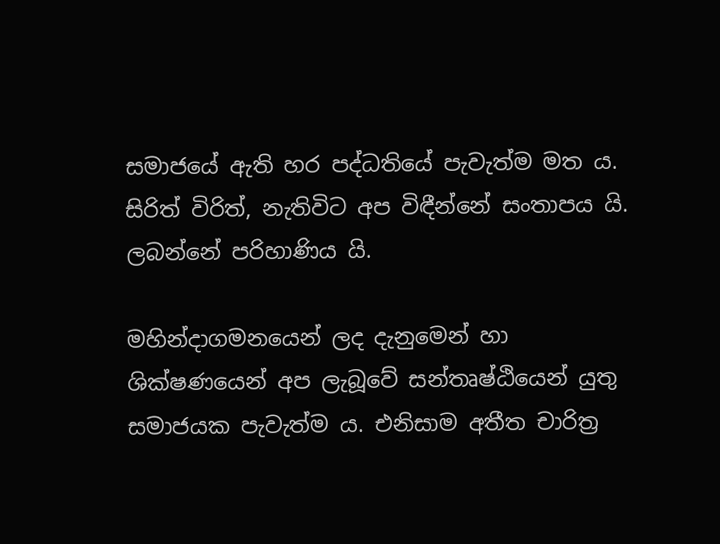සමාජයේ ඇති හර පද්ධතියේ පැවැත්ම මත ය. සිරිත් විරිත්, නැතිවිට අප විඳීන්නේ සංතාපය යි. ලබන්නේ පරිහාණිය යි.

මහින්දාගමනයෙන් ලද දැනුමෙන් හා ශික්ෂණයෙන් අප ලැබූවේ සන්තෘෂ්ඨියෙන් යුතු සමාජයක පැවැත්ම ය. එනිසාම අතීත චාරිත්‍ර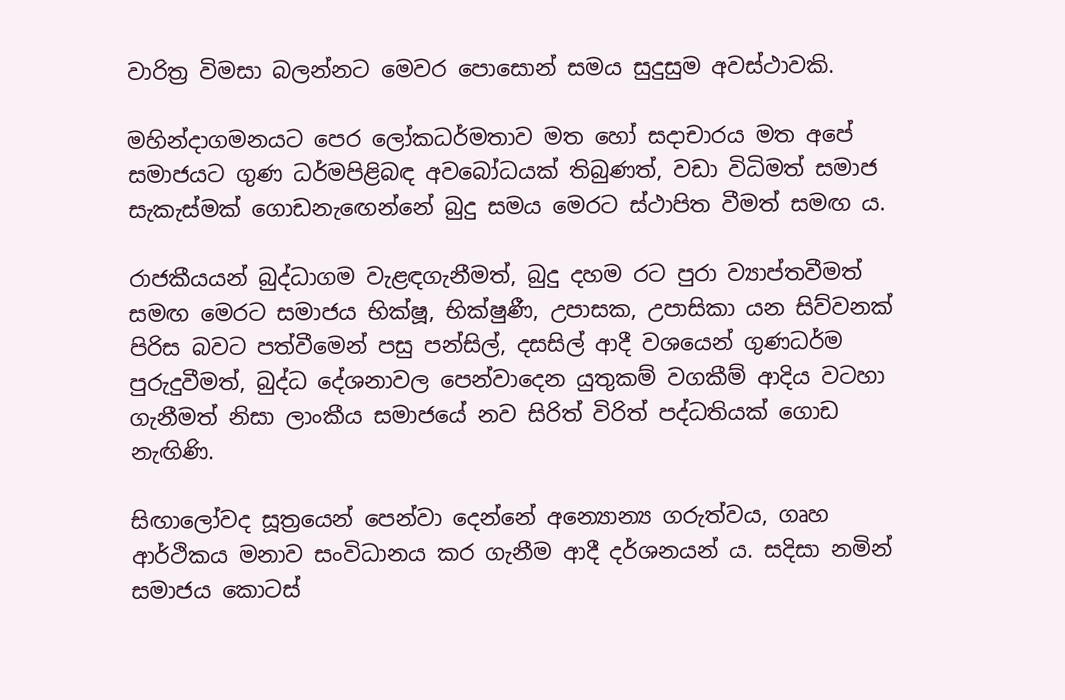වාරිත්‍ර විමසා බලන්නට මෙවර පොසොන් සමය සුදුසුම අවස්ථාවකි.

මහින්දාගමනයට පෙර ලෝකධර්මතාව මත හෝ සදාචාරය මත අපේ සමාජයට ගුණ ධර්මපිළිබඳ අවබෝධයක් තිබුණත්, වඩා විධිමත් සමාජ සැකැස්මක් ගොඩනැඟෙන්නේ බුදු සමය මෙරට ස්ථාපිත වීමත් සමඟ ය.

රාජකීයයන් බුද්ධාගම වැළඳගැනීමත්, බුදු දහම රට පුරා ව්‍යාප්තවීමත් සමඟ මෙරට සමාජය භික්ෂූ, භික්ෂුණී, උපාසක, උපාසිකා යන සිව්වනක් පිරිස බවට පත්වීමෙන් පසු පන්සිල්, දසසිල් ආදී වශයෙන් ගුණධර්ම පුරුදුවීමත්, බුද්ධ දේශනාවල පෙන්වාදෙන යුතුකම් වගකීම් ආදිය වටහා ගැනීමත් නිසා ලාංකීය සමාජයේ නව සිරිත් විරිත් පද්ධතියක් ගොඩ නැඟිණි.

සිඟාලෝවද සූත්‍රයෙන් පෙන්වා දෙන්නේ අන්‍යොන්‍ය ගරුත්වය, ගෘහ ආර්ථිකය මනාව සංවිධානය කර ගැනීම ආදී දර්ශනයන් ය. සදිසා නමින් සමාජය කොටස්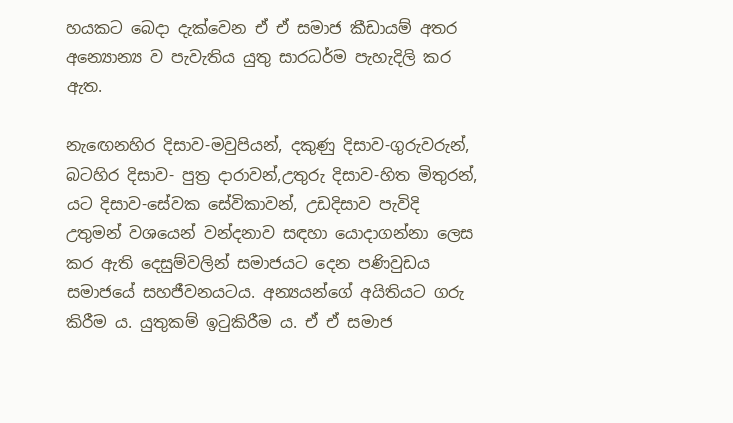හයකට බෙදා දැක්වෙන ඒ ඒ සමාජ කීඩායම් අතර අන්‍යොන්‍ය ව පැවැතිය යුතු සාරධර්ම පැහැදිලි කර ඇත.

නැඟෙනහිර දිසාව-මවුපියන්, දකුණු දිසාව-ගුරුවරුන්, බටහිර දිසාව- පුත්‍ර දාරාවන්,උතුරු දිසාව-හිත මිතුරන්, යට දිසාව-සේවක සේවිකාවන්, උඩදිසාව පැවිදි උතුමන් වශයෙන් වන්දනාව සඳහා යොදාගන්නා ලෙස කර ඇති දෙසුම්වලින් සමාජයට දෙන පණිවුඩය සමාජයේ සහජීවනයටය. අන්‍යයන්ගේ අයිතියට ගරු කිරීම ය. යුතුකම් ඉටුකිරීම ය. ඒ ඒ සමාජ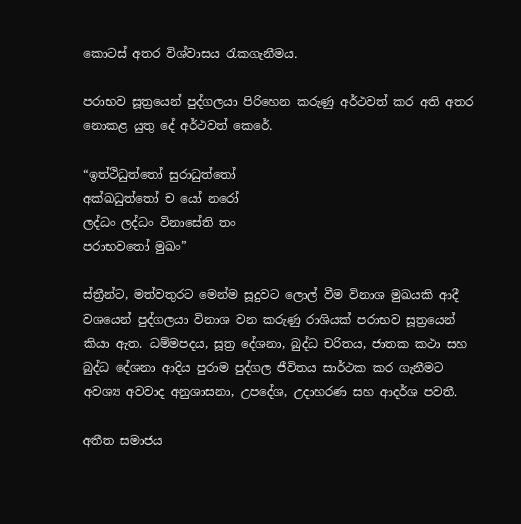කොටස් අතර විශ්වාසය රැකගැනීමය.

පරාභව සූත්‍රයෙන් පුද්ගලයා පිරිහෙන කරුණු අර්ථවත් කර අති අතර නොකළ යුතු දේ අර්ථවත් කෙරේ.

“ඉත්ථිධුත්තෝ සුරාධුත්තෝ
අක්ඛධුත්තෝ ච යෝ නරෝ
ලද්ධං ලද්ධං විනාසේති තං
පරාභවතෝ මුඛං”

ස්ත්‍රීන්ට, මත්වතුරට මෙන්ම සූදුවට ලොල් වීම විනාශ මුඛයකි ආදී වශයෙන් පුද්ගලයා විනාශ වන කරුණු රාශියක් පරාභව සූත්‍රයෙන් කියා ඇත. ධම්මපදය, සූත්‍ර දේශනා, බුද්ධ චරිතය, ජාතක කථා සහ බුද්ධ දේශනා ආදිය පුරාම පුද්ගල ජීවිතය සාර්ථක කර ගැනීමට අවශ්‍ය අවවාද අනුශාසනා, උපදේශ, උදාහරණ සහ ආදර්ශ පවතී.

අතීත සමාජය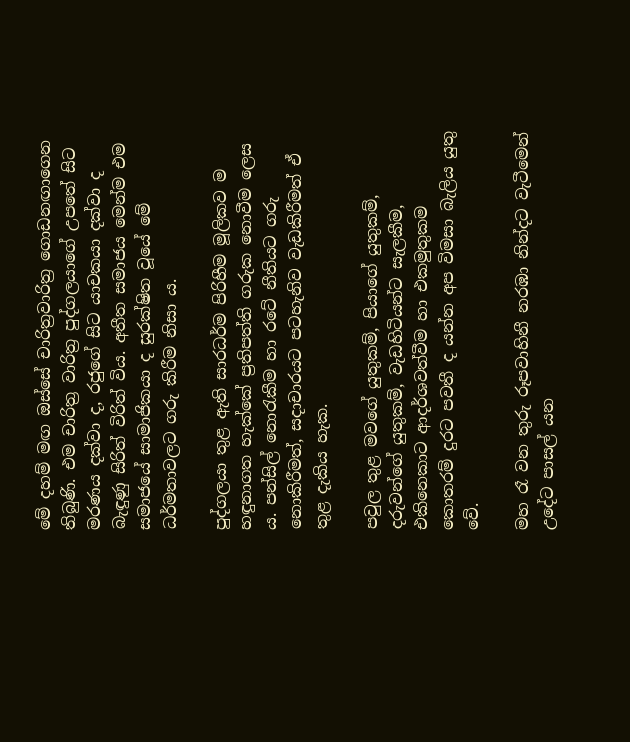මේ දහම් මඟ ඔස්සේ චාරිත්‍රවාරිත්‍ර ගොඩනඟාගෙන තිබුණි. එම චාරිත්‍ර වාරිත්‍ර පුද්ගලයාගේ උපතේ සිට මරණය දක්වා ද, රජුගේ සිට යාචකයා දක්වා ද බැඳුණු සිරිත් විරිත් විය. අතීත සමාජය මෙන්ම එම සමාජයේ සාමාජිකයා ද සුරක්ෂිත වූයේ මේ ධර්මතාවලට ගරු කිරීම නිසා ය.

පුද්ගලයා තුළ ඇති සාරධර්ම පිරිහීම මූලිකව ම හඳුනාගත හැක්කේ ප්‍රතිපත්ති ගරුක නොවීම ලෙස ය. පන්සිල් නොරැකීම හා රටේ නීතියට ගරු නොකිරීමත්, සදාචාරයට පටහැනිව වැඩකිරීමත් ඒ තුළ දැකිය හැක.

පවුල තුළ මවගේ යුතුකම්, පියාගේ යුතුකම්, දරුවන්ගේ යුතුකම්, වැඩහිටියන්ට සැලකීම, එකිනෙකාට ආදර්ශවත්වීම හා එකමුතුකම කොතරම් දුරට පවතී ද යන්න අප විමසා බැලිය යුතු වේ.

මහ රෑ වන තුරු රූපවාහිනී නරඹා නින්දට වැටීමෙන් උදේට පාසල් යන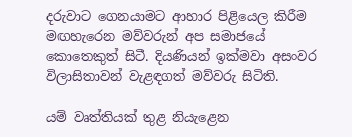දරුවාට ගෙනයාමට ආහාර පිළියෙල කිරීම මඟහැරෙන මව්වරුන් අප සමාජයේ කොතෙකුත් සිටී. දියණියන් ඉක්මවා අසංවර විලාසිතාවන් වැළඳගත් මව්වරු සිටිති.

යම් වෘත්තියක් තුළ නියැළෙන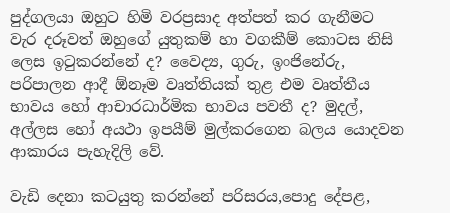පුද්ගලයා ඔහුට හිමි වරප්‍රසාද අත්පත් කර ගැනීමට වැර දරූවත් ඔහුගේ යුතුකම් හා වගකීම් කොටස නිසි ලෙස ඉටුකරන්නේ ද? වෛද්‍ය, ගුරු, ඉංජිනේරු, පරිපාලන ආදී ඕනෑම වෘත්තියක් තුළ එම වෘත්තීය භාවය හෝ ආචාරධාර්මික භාවය පවතී ද? මුදල්, අල්ලස හෝ අයථා ඉපයීම් මුල්කරගෙන බලය යොදවන ආකාරය පැහැදිලි වේ.

වැඩි දෙනා කටයුතු කරන්නේ පරිසරය,පොදු දේපළ,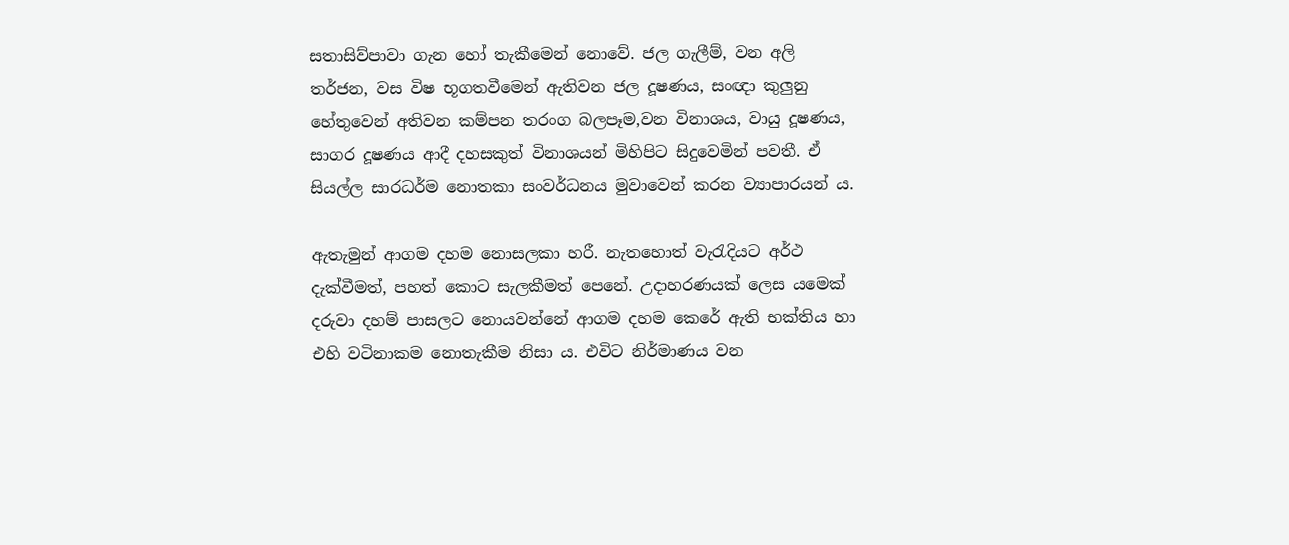සතාසිව්පාවා ගැන හෝ තැකීමෙන් නොවේ. ජල ගැලීම්, වන අලි තර්ජන, වස විෂ භූගතවීමෙන් ඇතිවන ජල දූෂණය, සංඥා කුලුනු හේතුවෙන් අතිවන කම්පන තරංග බලපෑම,වන විනාශය, වායු දූෂණය, සාගර දූෂණය ආදී දහසකුත් විනාශයන් මිහිපිට සිදුවෙමින් පවතී. ඒ සියල්ල සාරධර්ම නොතකා සංවර්ධනය මුවාවෙන් කරන ව්‍යාපාරයන් ය.

ඇතැමුන් ආගම දහම නොසලකා හරී. නැතහොත් වැරැදියට අර්ථ දැක්වීමත්, පහත් කොට සැලකීමත් පෙනේ. උදාහරණයක් ලෙස යමෙක් දරුවා දහම් පාසලට නොයවන්නේ ආගම දහම කෙරේ ඇති භක්තිය හා එහි වටිනාකම නොතැකීම නිසා ය. එවිට නිර්මාණය වන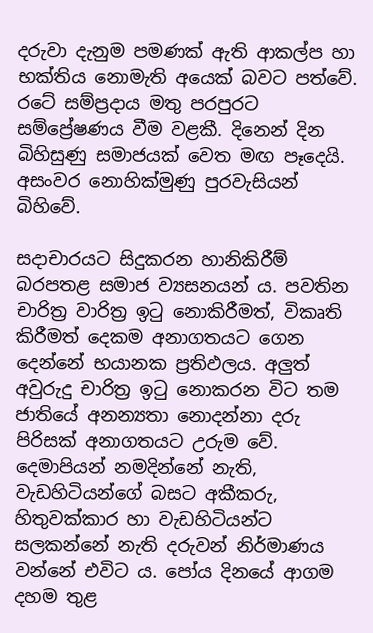දරුවා දැනුම පමණක් ඇති ආකල්ප හා භක්තිය නොමැති අයෙක් බවට පත්වේ. රටේ සම්ප්‍රදාය මතු පරපුරට සම්ප්‍රේෂණය වීම වළකී. දිනෙන් දින බිහිසුණු සමාජයක් වෙත මඟ පෑදෙයි. අසංවර නොහික්මුණු පුරවැසියන් බිහිවේ.

සදාචාරයට සිදුකරන හානිකිරීම් බරපතළ සමාජ ව්‍යසනයන් ය. පවතින චාරිත්‍ර වාරිත්‍ර ඉටු නොකිරීමත්, විකෘති කිරීමත් දෙකම අනාගතයට ගෙන දෙන්නේ භයානක ප්‍රතිඵලය. අලුත් අවුරුදු චාරිත්‍ර ඉටු නොකරන විට තම ජාතියේ අනන්‍යතා නොදන්නා දරු පිරිසක් අනාගතයට උරුම වේ. දෙමාපියන් නමදින්නේ නැති, වැඩහිටියන්ගේ බසට අකීකරු, හිතුවක්කාර හා වැඩහිටියන්ට සලකන්නේ නැති දරුවන් නිර්මාණය වන්නේ එවිට ය. පෝය දිනයේ ආගම දහම තුළ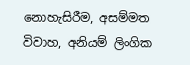නොහැසිරීම, අසම්මත විවාහ, අනියම් ලිංගික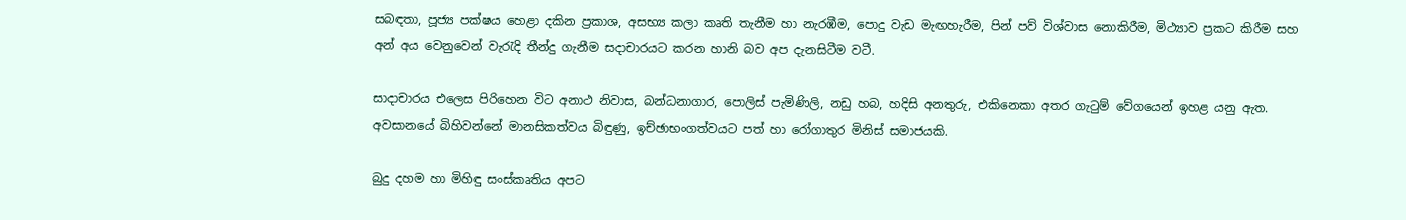සබඳතා, පූජ්‍ය පක්ෂය හෙළා දකින ප්‍රකාශ, අසභ්‍ය කලා කෘති තැනීම හා නැරඹීම, පොදු වැඩ මැඟහැරීම, පින් පව් විශ්වාස නොකිරීම, මිථ්‍යාව ප්‍රකට කිරීම සහ අන් අය වෙනුවෙන් වැරැදි තීන්දු ගැනීම සදාචාරයට කරන හානි බව අප දැනසිටීම වටී.

සාදාචාරය එලෙස පිරිහෙන විට අනාථ නිවාස, බන්ධනාගාර, පොලිස් පැමිණිලි, නඩු හබ, හදිසි අනතුරු, එකිනෙකා අතර ගැටුම් වේගයෙන් ඉහළ යනු ඇත. අවසානයේ බිහිවන්නේ මානසිකත්වය බිඳුණු, ඉච්ඡාභංගත්වයට පත් හා රෝගාතුර මිනිස් සමාජයකි.

බුදු දහම හා මිහිඳු සංස්කෘතිය අපට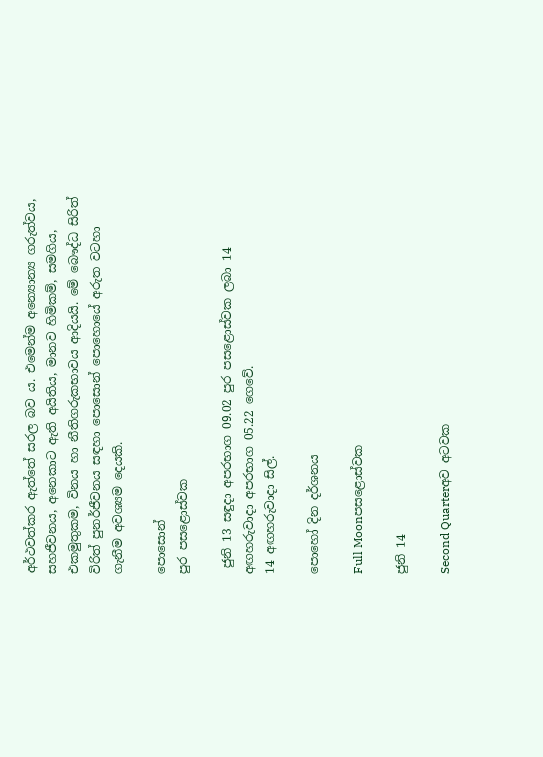අර්ථවත්කර ඇත්තේ සරල බව ය. එමෙන්ම අන්‍යොන්‍ය ගරුත්වය, සහජීවනය, අනෙකාට ඇති අයිතිය, මානව හිමිකම්, සමගිය, එකමුතුකම, විනය හා නීතිගරුකභාවය ආදියයි. මේ බෞද්ධ සිරිත් විරිත් පුනර්ජීවනය සඳහා පොසොන් පොහොයේ අරුත වටහා ගැනීම අවශ්‍යම දෙයකි.

පොසොන්
පුර පසළොස්වක

 ජුනි 13 සඳුදා අපරභාග 09.02 පුර පසළොස්වක ලබා 14 අඟහරුවාදා අපරභාග 05.22 ගෙවේ.
14 අඟහරුවාදා සිල්.

පොහෝ දින දර්ශනය

Full Moonපසළොස්වක

ජුනි 14

Second Quarterඅව අටවක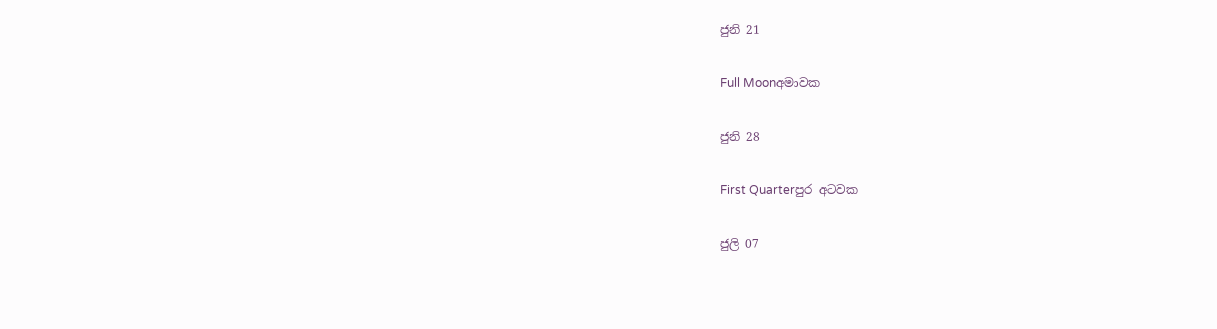ජුනි 21

Full Moonඅමාවක

ජුනි 28

First Quarterපුර අටවක

ජුලි 07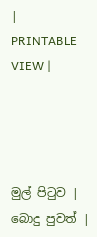|   PRINTABLE VIEW |




මුල් පිටුව | බොදු පුවත් |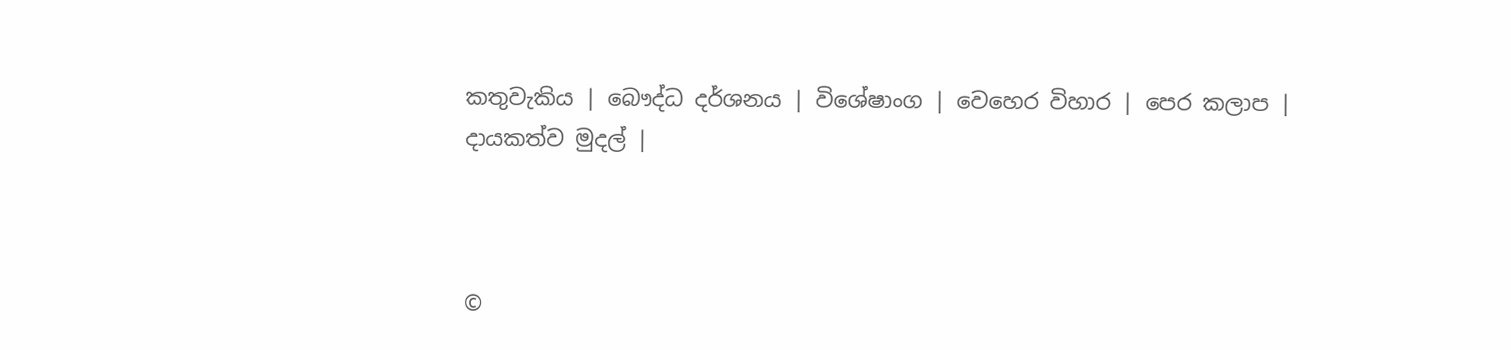කතුවැකිය | බෞද්ධ දර්ශනය | විශේෂාංග | වෙහෙර විහාර | පෙර කලාප | දායකත්ව මුදල් |



©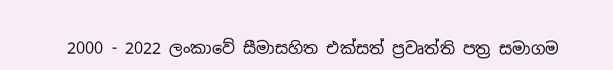2000 - 2022 ලංකාවේ සීමාසහිත එක්සත් ප්‍රවෘත්ති පත්‍ර සමාගම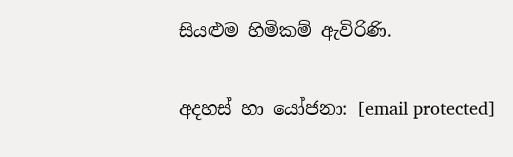සියළුම හිමිකම් ඇවිරිණි.

අදහස් හා යෝජනා: [email protected]